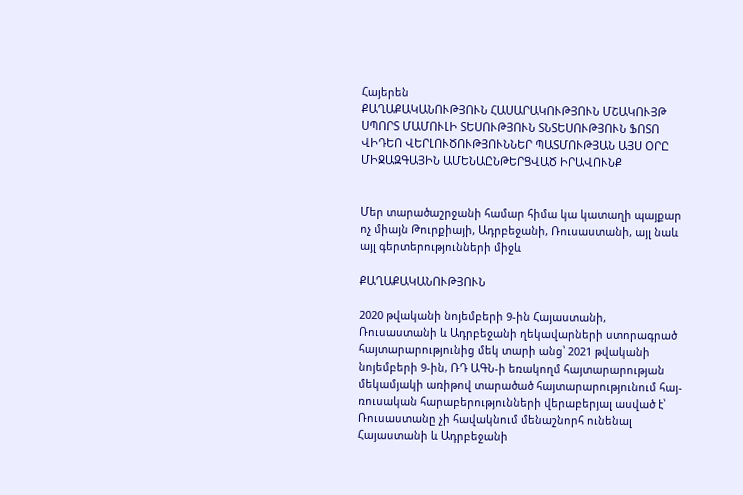Հայերեն
ՔԱՂԱՔԱԿԱՆՈՒԹՅՈՒՆ ՀԱՍԱՐԱԿՈՒԹՅՈՒՆ ՄՇԱԿՈՒՅԹ ՍՊՈՐՏ ՄԱՄՈՒԼԻ ՏԵՍՈՒԹՅՈՒՆ ՏՆՏԵՍՈՒԹՅՈՒՆ ՖՈՏՈ ՎԻԴԵՈ ՎԵՐԼՈՒԾՈՒԹՅՈՒՆՆԵՐ ՊԱՏՄՈՒԹՅԱՆ ԱՅՍ ՕՐԸ ՄԻՋԱԶԳԱՅԻՆ ԱՄԵՆԱԸՆԹԵՐՑՎԱԾ ԻՐԱՎՈՒՆՔ


Մեր տարածաշրջանի համար հիմա կա կատաղի պայքար ոչ միայն Թուրքիայի, Ադրբեջանի, Ռուսաստանի, այլ նաև այլ գերտերությունների միջև

ՔԱՂԱՔԱԿԱՆՈՒԹՅՈՒՆ

2020 թվականի նոյեմբերի 9-ին Հայաստանի, Ռուսաստանի և Ադրբեջանի ղեկավարների ստորագրած հայտարարությունից մեկ տարի անց՝ 2021 թվականի նոյեմբերի 9-ին, ՌԴ ԱԳՆ-ի եռակողմ հայտարարության մեկամյակի առիթով տարածած հայտարարությունում հայ-ռուսական հարաբերությունների վերաբերյալ ասված է՝ Ռուսաստանը չի հավակնում մենաշնորհ ունենալ Հայաստանի և Ադրբեջանի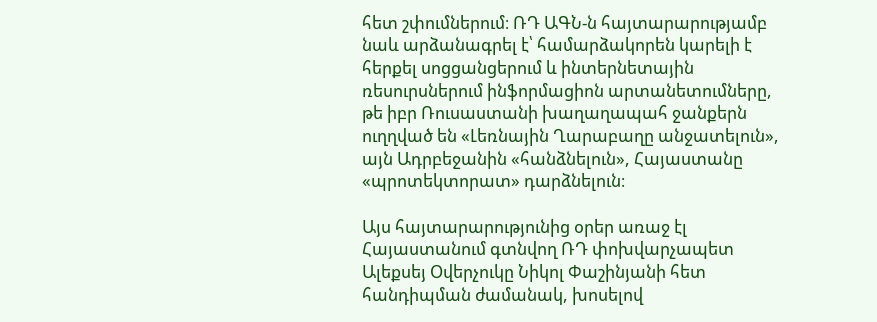հետ շփումներում։ ՌԴ ԱԳՆ-ն հայտարարությամբ նաև արձանագրել է՝ համարձակորեն կարելի է հերքել սոցցանցերում և ինտերնետային ռեսուրսներում ինֆորմացիոն արտանետումները, թե իբր Ռուսաստանի խաղաղապահ ջանքերն ուղղված են «Լեռնային Ղարաբաղը անջատելուն», այն Ադրբեջանին «հանձնելուն», Հայաստանը «պրոտեկտորատ» դարձնելուն։

Այս հայտարարությունից օրեր առաջ էլ Հայաստանում գտնվող ՌԴ փոխվարչապետ Ալեքսեյ Օվերչուկը Նիկոլ Փաշինյանի հետ հանդիպման ժամանակ, խոսելով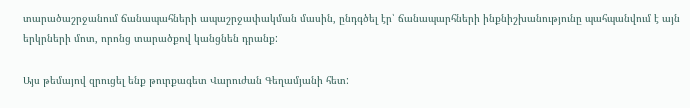տարածաշրջանում ճանապահների ապաշրջափակման մասին, ընդգծել էր՝ ճանապարհների ինքնիշխանությունը պահպանվում է այն երկրների մոտ, որոնց տարածքով կանցնեն դրանք:

Այս թեմայով զրուցել ենք թուրքագետ Վարուժան Գեղամյանի հետ: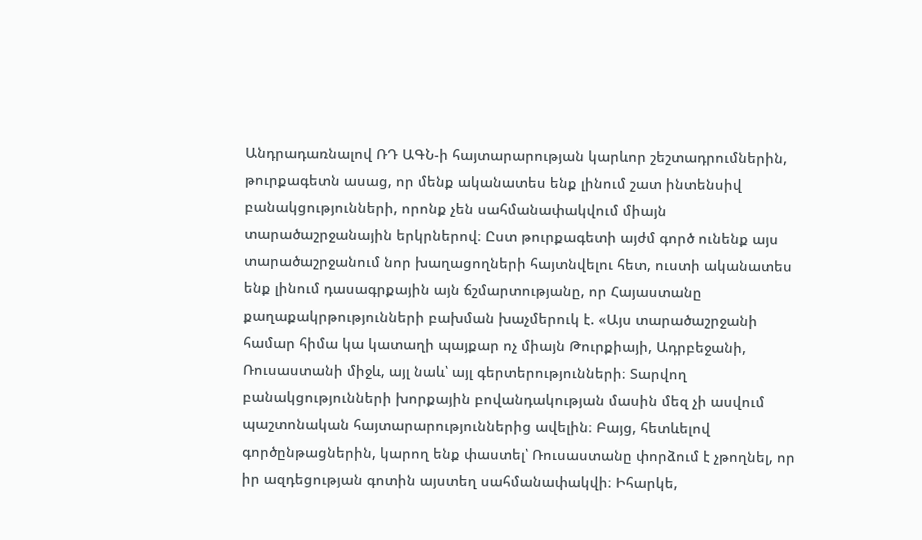Անդրադառնալով ՌԴ ԱԳՆ-ի հայտարարության կարևոր շեշտադրումներին, թուրքագետն ասաց, որ մենք ականատես ենք լինում շատ ինտենսիվ բանակցությունների, որոնք չեն սահմանափակվում միայն տարածաշրջանային երկրներով։ Ըստ թուրքագետի այժմ գործ ունենք այս տարածաշրջանում նոր խաղացողների հայտնվելու հետ, ուստի ականատես ենք լինում դասագրքային այն ճշմարտությանը, որ Հայաստանը քաղաքակրթությունների բախման խաչմերուկ է. «Այս տարածաշրջանի համար հիմա կա կատաղի պայքար ոչ միայն Թուրքիայի, Ադրբեջանի, Ռուսաստանի միջև, այլ նաև՝ այլ գերտերությունների։ Տարվող բանակցությունների խորքային բովանդակության մասին մեզ չի ասվում պաշտոնական հայտարարություններից ավելին։ Բայց, հետևելով գործընթացներին, կարող ենք փաստել՝ Ռուսաստանը փորձում է չթողնել, որ իր ազդեցության գոտին այստեղ սահմանափակվի։ Իհարկե,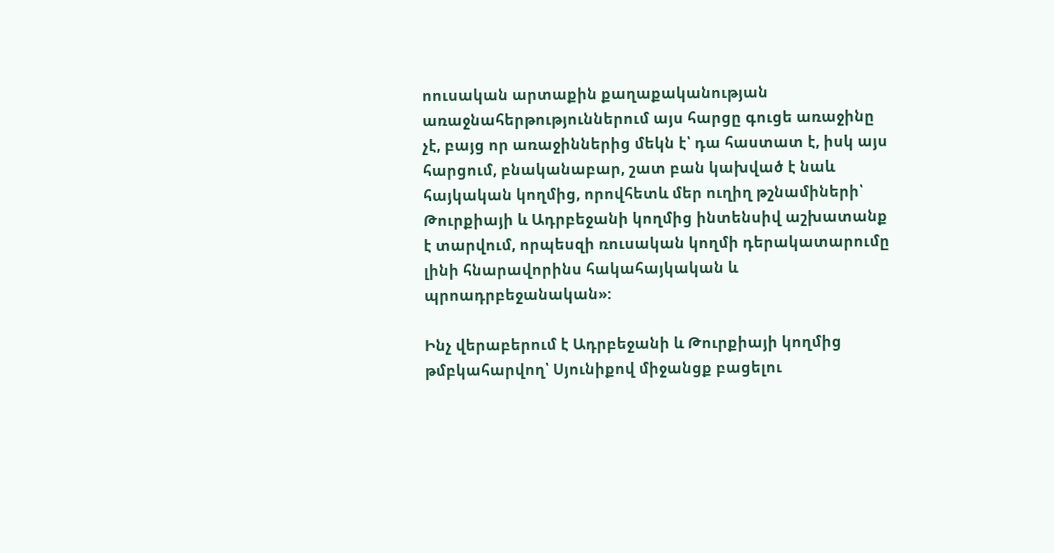ոուսական արտաքին քաղաքականության առաջնահերթություններում այս հարցը գուցե առաջինը չէ, բայց որ առաջիններից մեկն է՝ դա հաստատ է, իսկ այս հարցում, բնականաբար, շատ բան կախված է նաև հայկական կողմից, որովհետև մեր ուղիղ թշնամիների՝ Թուրքիայի և Ադրբեջանի կողմից ինտենսիվ աշխատանք է տարվում, որպեսզի ռուսական կողմի դերակատարումը լինի հնարավորինս հակահայկական և պրոադրբեջանական»:

Ինչ վերաբերում է Ադրբեջանի և Թուրքիայի կողմից թմբկահարվող՝ Սյունիքով միջանցք բացելու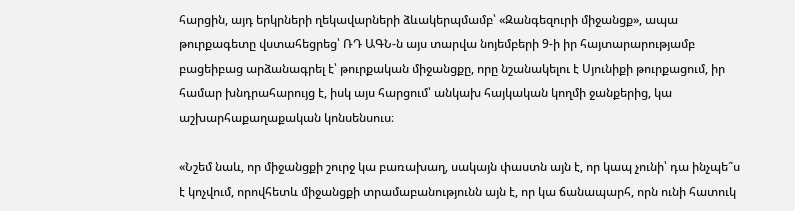հարցին, այդ երկրների ղեկավարների ձևակերպմամբ՝ «Զանգեզուրի միջանցք», ապա թուրքագետը վստահեցրեց՝ ՌԴ ԱԳՆ-ն այս տարվա նոյեմբերի 9-ի իր հայտարարությամբ բացեիբաց արձանագրել է՝ թուրքական միջանցքը, որը նշանակելու է Սյունիքի թուրքացում, իր համար խնդրահարույց է, իսկ այս հարցում՝ անկախ հայկական կողմի ջանքերից, կա աշխարհաքաղաքական կոնսենսուս։

«Նշեմ նաև, որ միջանցքի շուրջ կա բառախաղ, սակայն փաստն այն է, որ կապ չունի՝ դա ինչպե՞ս է կոչվում, որովհետև միջանցքի տրամաբանությունն այն է, որ կա ճանապարհ, որն ունի հատուկ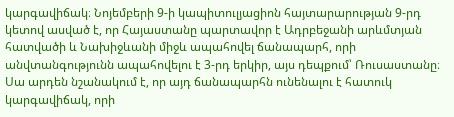կարգավիճակ։ Նոյեմբերի 9-ի կապիտուլյացիոն հայտարարության 9-րդ կետով ասված է, որ Հայաստանը պարտավոր է Ադրբեջանի արևմտյան հատվածի և Նախիջևանի միջև ապահովել ճանապարհ, որի անվտանգությունն ապահովելու է 3-րդ երկիր, այս դեպքում՝ Ռուսաստանը։ Սա արդեն նշանակում է, որ այդ ճանապարհն ունենալու է հատուկ կարգավիճակ, որի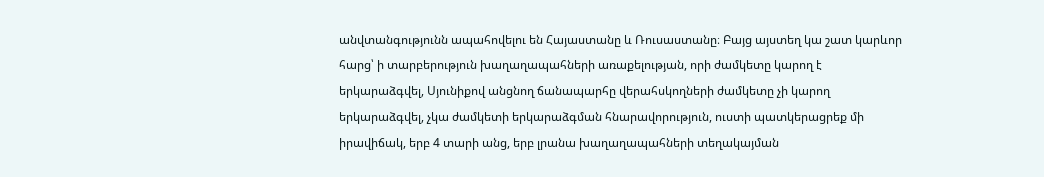անվտանգությունն ապահովելու են Հայաստանը և Ռուսաստանը։ Բայց այստեղ կա շատ կարևոր հարց՝ ի տարբերություն խաղաղապահների առաքելության, որի ժամկետը կարող է երկարաձգվել, Սյունիքով անցնող ճանապարհը վերահսկողների ժամկետը չի կարող երկարաձգվել, չկա ժամկետի երկարաձգման հնարավորություն, ուստի պատկերացրեք մի իրավիճակ, երբ 4 տարի անց, երբ լրանա խաղաղապահների տեղակայման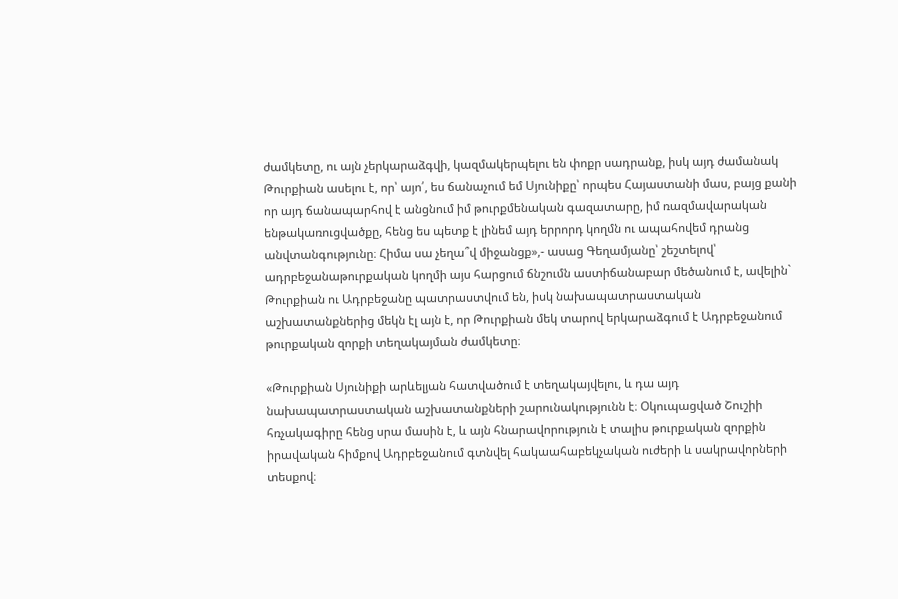ժամկետը, ու այն չերկարաձգվի, կազմակերպելու են փոքր սադրանք, իսկ այդ ժամանակ Թուրքիան ասելու է, որ՝ այո՛, ես ճանաչում եմ Սյունիքը՝ որպես Հայաստանի մաս, բայց քանի որ այդ ճանապարհով է անցնում իմ թուրքմենական գազատարը, իմ ռազմավարական ենթակառուցվածքը, հենց ես պետք է լինեմ այդ երրորդ կողմն ու ապահովեմ դրանց անվտանգությունը։ Հիմա սա չեղա՞վ միջանցք»,- ասաց Գեղամյանը՝ շեշտելով՝ ադրբեջանաթուրքական կողմի այս հարցում ճնշումն աստիճանաբար մեծանում է, ավելին` Թուրքիան ու Ադրբեջանը պատրաստվում են, իսկ նախապատրաստական աշխատանքներից մեկն էլ այն է, որ Թուրքիան մեկ տարով երկարաձգում է Ադրբեջանում թուրքական զորքի տեղակայման ժամկետը։

«Թուրքիան Սյունիքի արևելյան հատվածում է տեղակայվելու, և դա այդ նախապատրաստական աշխատանքների շարունակությունն է։ Օկուպացված Շուշիի հռչակագիրը հենց սրա մասին է, և այն հնարավորություն է տալիս թուրքական զորքին իրավական հիմքով Ադրբեջանում գտնվել հակաահաբեկչական ուժերի և սակրավորների տեսքով։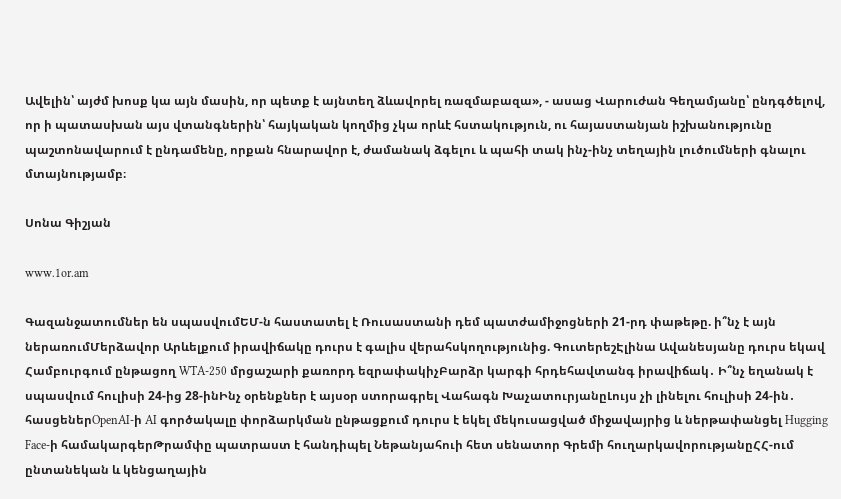Ավելին՝ այժմ խոսք կա այն մասին, որ պետք է այնտեղ ձևավորել ռազմաբազա», - ասաց Վարուժան Գեղամյանը՝ ընդգծելով, որ ի պատասխան այս վտանգներին՝ հայկական կողմից չկա որևէ հստակություն, ու հայաստանյան իշխանությունը պաշտոնավարում է ընդամենը, որքան հնարավոր է, ժամանակ ձգելու և պահի տակ ինչ-ինչ տեղային լուծումների գնալու մտայնությամբ։

Սոնա Գիշյան

www.1or.am

Գազանջատումներ են սպասվումԵՄ-ն հաստատել է Ռուսաստանի դեմ պատժամիջոցների 21-րդ փաթեթը. ի՞նչ է այն ներառումՄերձավոր Արևելքում իրավիճակը դուրս է գալիս վերահսկողությունից. ԳուտերեշԷլինա Ավանեսյանը դուրս եկավ Համբուրգում ընթացող WTA-250 մրցաշարի քառորդ եզրափակիչԲարձր կարգի հրդեհավտանգ իրավիճակ․ Ի՞նչ եղանակ է սպասվում հուլիսի 24-ից 28-ինԻնչ օրենքներ է այսօր ստորագրել Վահագն ԽաչատուրյանըԼույս չի լինելու հուլիսի 24-ին․ հասցեներOpenAI-ի AI գործակալը փորձարկման ընթացքում դուրս է եկել մեկուսացված միջավայրից և ներթափանցել Hugging Face-ի համակարգերԹրամփը պատրաստ է հանդիպել Նեթանյահուի հետ սենատոր Գրեմի հուղարկավորությանըՀՀ-ում ընտանեկան և կենցաղային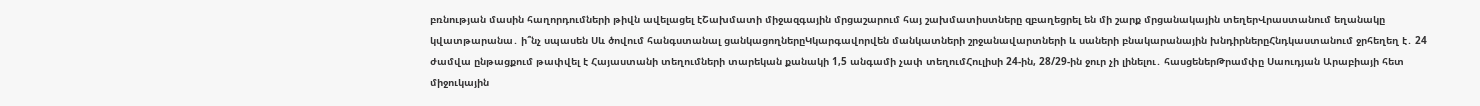բռնության մասին հաղորդումների թիվն ավելացել էՇախմատի միջազգային մրցաշարում հայ շախմատիստները զբաղեցրել են մի շարք մրցանակային տեղերՎրաստանում եղանակը կվատթարանա․ ի՞նչ սպասեն Սև ծովում հանգստանալ ցանկացողներըԿկարգավորվեն մանկատների շրջանավարտների և սաների բնակարանային խնդիրներըՀնդկաստանում ջրհեղեղ է․ 24 ժամվա ընթացքում թափվել է Հայաստանի տեղումների տարեկան քանակի 1,5 անգամի չափ տեղումՀուլիսի 24-ին, 28/29-ին ջուր չի լինելու․ հասցեներԹրամփը Սաուդյան Արաբիայի հետ միջուկային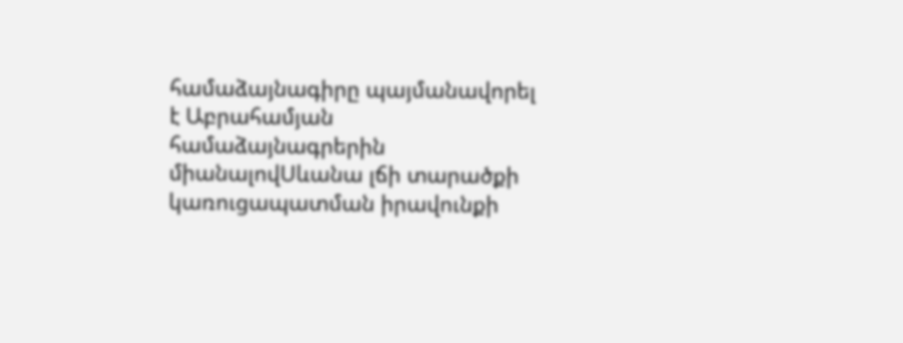համաձայնագիրը պայմանավորել է Աբրահամյան համաձայնագրերին միանալովՍևանա լճի տարածքի կառուցապատման իրավունքի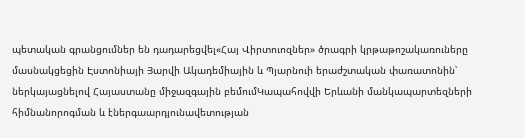պետական գրանցումներ են դադարեցվել«Հայ Վիրտուոզներ» ծրագրի կրթաթոշակառուները մասնակցեցին Էստոնիայի Յարվի Ակադեմիային և Պյարնուի երաժշտական փառատոնին՝ ներկայացնելով Հայաստանը միջազգային բեմումԿապահովվի Երևանի մանկապարտեզների հիմնանորոգման և էներգաարդյունավետության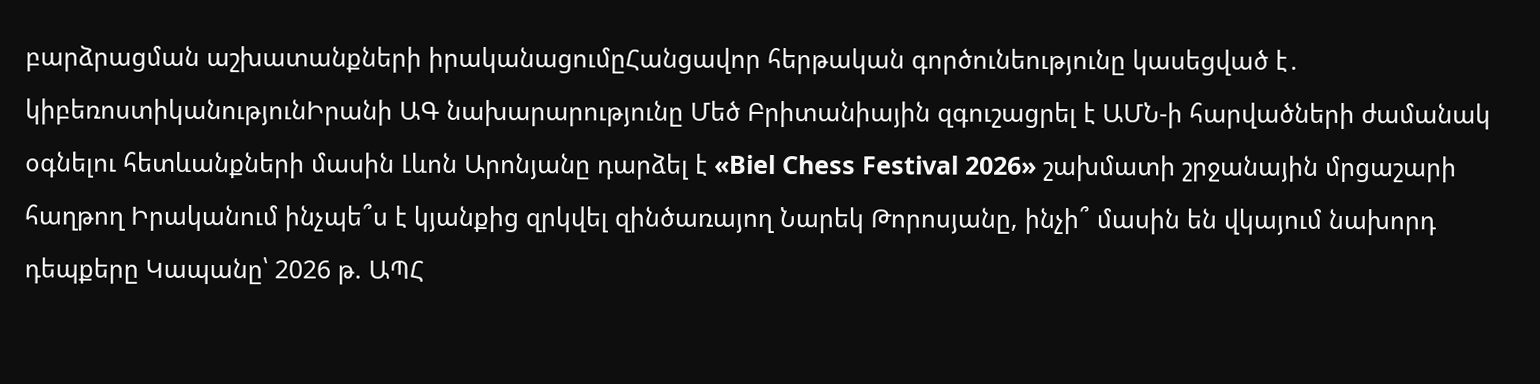բարձրացման աշխատանքների իրականացումըՀանցավոր հերթական գործունեությունը կասեցված է․ կիբեռոստիկանությունԻրանի ԱԳ նախարարությունը Մեծ Բրիտանիային զգուշացրել է ԱՄՆ-ի հարվածների ժամանակ օգնելու հետևանքների մասին Լևոն Արոնյանը դարձել է «Biel Chess Festival 2026» շախմատի շրջանային մրցաշարի հաղթող Իրականում ինչպե՞ս է կյանքից զրկվել զինծառայող Նարեկ Թորոսյանը, ինչի՞ մասին են վկայում նախորդ դեպքերը Կապանը՝ 2026 թ. ԱՊՀ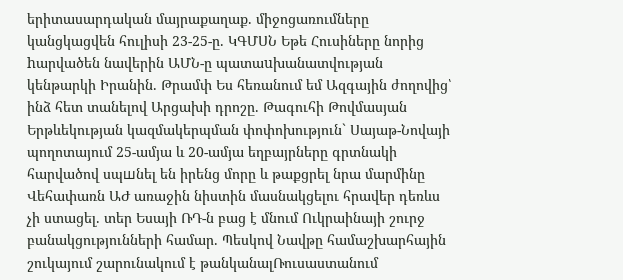երիտասարդական մայրաքաղաք. միջոցառումները կանցկացվեն հուլիսի 23-25-ը. ԿԳՄՍՆ Եթե Հուսիները նորից hարվածեն նավերին ԱՄՆ-ը պատաuխանատվության կենթարկի Իրանին. Թրամփ Ես հեռանում եմ Ազգային ժողովից՝ ինձ հետ տանելով Արցախի դրոշը. Թագուհի Թովմասյան Երթևեկության կազմակերպման փոփոխություն` Սայաթ-Նովայի պողոտայում 25-ամյա և 20-ամյա եղբայրները գրտնակի հարվածով սպшնել են իրենց մորը և թաքցրել նրա մարմինը Վեհափառն ԱԺ առաջին նիստին մասնակցելու հրավեր դեռևս չի ստացել. տեր Եսայի ՌԴ-ն բաց է մնում Ուկրաինայի շուրջ բանակցությունների համար. Պեսկով Նավթը համաշխարհային շուկայում շարունակում է թանկանալՌուսաստանում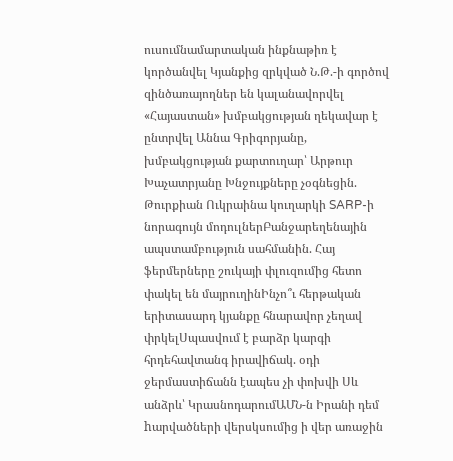ուսումնամարտական ինքնաթիռ է կործանվել Կյանքից զրկված Ն.Թ.-ի գործով զինծառայողներ են կալանավորվել «Հայաստան» խմբակցության ղեկավար է ընտրվել Աննա Գրիգորյանը, խմբակցության քարտուղար՝ Արթուր Խաչատրյանը Խնջույքները չօգնեցին. Թուրքիան Ուկրաինա կուղարկի SARP-ի նորագույն մոդուլներԲանջարեղենային ապստամբություն սահմանին. Հայ ֆերմերները շուկայի փլուզումից հետո փակել են մայրուղինԻնչո՞ւ հերթական երիտասարդ կյանքը հնարավոր չեղավ փրկելՍպասվում է բարձր կարգի հրդեհավտանգ իրավիճակ. օդի ջերմաստիճանն էապես չի փոխվի Սև անձրև՝ ԿրասնոդարումԱՄՆ-ն Իրանի դեմ hարվածների վերսկսումից ի վեր առաջին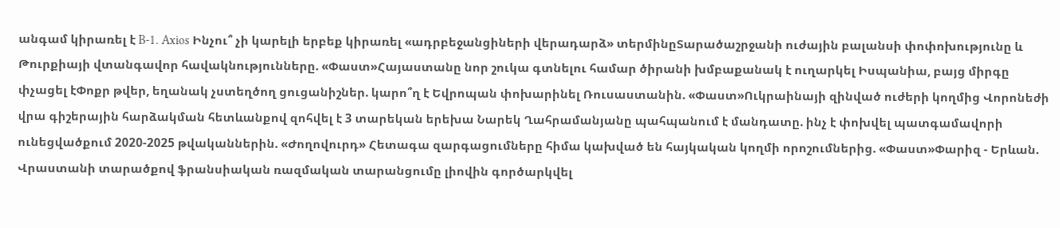անգամ կիրառել է B-1. Axios Ինչու՞ չի կարելի երբեք կիրառել «ադրբեջանցիների վերադարձ» տերմինըՏարածաշրջանի ուժային բալանսի փոփոխությունը և Թուրքիայի վտանգավոր հավակնությունները. «Փաստ»Հայաստանը նոր շուկա գտնելու համար ծիրանի խմբաքանակ է ուղարկել Իսպանիա, բայց միրգը փչացել էՓոքր թվեր, եղանակ չստեղծող ցուցանիշներ. կարո՞ղ է Եվրոպան փոխարինել Ռուսաստանին. «Փաստ»Ուկրաինայի զինված ուժերի կողմից Վորոնեժի վրա գիշերային հարձակման հետևանքով զոհվել է 3 տարեկան երեխա Նարեկ Ղահրամանյանը պահպանում է մանդատը. ինչ է փոխվել պատգամավորի ունեցվածքում 2020-2025 թվականներին. «Ժողովուրդ» Հետագա զարգացումները հիմա կախված են հայկական կողմի որոշումներից. «Փաստ»Փարիզ - Երևան. Վրաստանի տարածքով ֆրանսիական ռազմական տարանցումը լիովին գործարկվել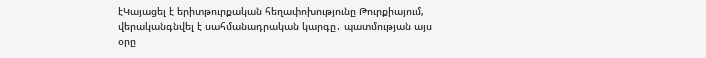էԿայացել է երիտթուրքական հեղափոխությունը Թուրքիայում, վերականգնվել է սահմանադրական կարգը․ պատմության այս օրը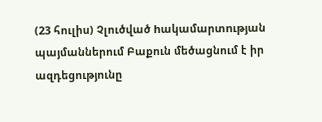(23 հուլիս) Չլուծված hակամարտnւթյան պայմաններում Բաքուն մեծացնում է իր ազդեցությունը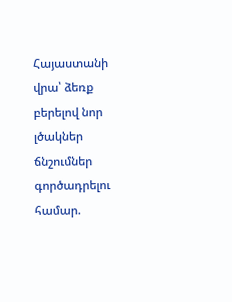Հայաստանի վրա՝ ձեռք բերելով նոր լծակներ ճնշումներ գործադրելու համար.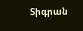Տիգրան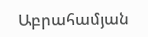Աբրահամյան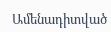Ամենադիտված